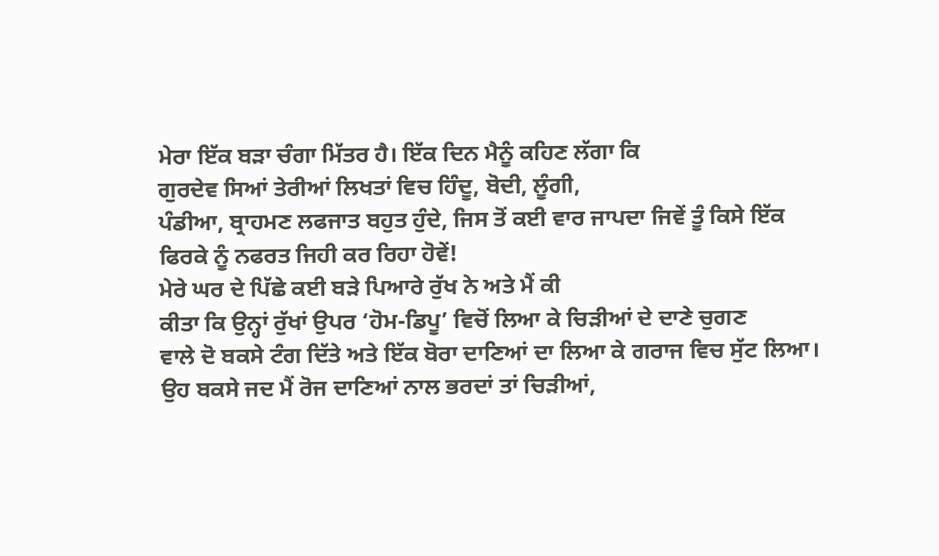ਮੇਰਾ ਇੱਕ ਬੜਾ ਚੰਗਾ ਮਿੱਤਰ ਹੈ। ਇੱਕ ਦਿਨ ਮੈਨੂੰ ਕਹਿਣ ਲੱਗਾ ਕਿ
ਗੁਰਦੇਵ ਸਿਆਂ ਤੇਰੀਆਂ ਲਿਖਤਾਂ ਵਿਚ ਹਿੰਦੂ, ਬੋਦੀ, ਲੂੰਗੀ,
ਪੰਡੀਆ, ਬ੍ਰਾਹਮਣ ਲਫਜਾਤ ਬਹੁਤ ਹੁੰਦੇ, ਜਿਸ ਤੋਂ ਕਈ ਵਾਰ ਜਾਪਦਾ ਜਿਵੇਂ ਤੂੰ ਕਿਸੇ ਇੱਕ
ਫਿਰਕੇ ਨੂੰ ਨਫਰਤ ਜਿਹੀ ਕਰ ਰਿਹਾ ਹੋਵੇਂ!
ਮੇਰੇ ਘਰ ਦੇ ਪਿੱਛੇ ਕਈ ਬੜੇ ਪਿਆਰੇ ਰੁੱਖ ਨੇ ਅਤੇ ਮੈਂ ਕੀ
ਕੀਤਾ ਕਿ ਉਨ੍ਹਾਂ ਰੁੱਖਾਂ ਉਪਰ ‘ਹੋਮ-ਡਿਪੂ’ ਵਿਚੋਂ ਲਿਆ ਕੇ ਚਿੜੀਆਂ ਦੇ ਦਾਣੇ ਚੁਗਣ
ਵਾਲੇ ਦੋ ਬਕਸੇ ਟੰਗ ਦਿੱਤੇ ਅਤੇ ਇੱਕ ਬੋਰਾ ਦਾਣਿਆਂ ਦਾ ਲਿਆ ਕੇ ਗਰਾਜ ਵਿਚ ਸੁੱਟ ਲਿਆ।
ਉਹ ਬਕਸੇ ਜਦ ਮੈਂ ਰੋਜ ਦਾਣਿਆਂ ਨਾਲ ਭਰਦਾਂ ਤਾਂ ਚਿੜੀਆਂ,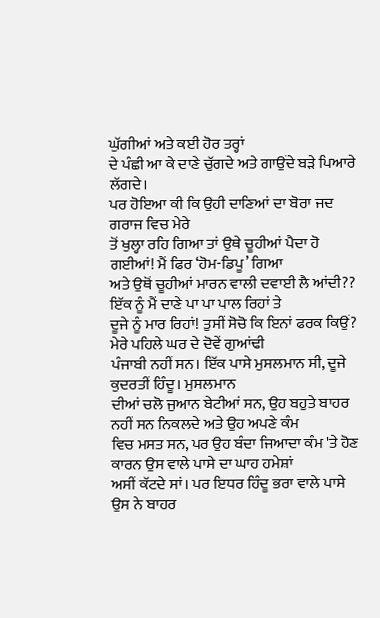ਘੁੱਗੀਆਂ ਅਤੇ ਕਈ ਹੋਰ ਤਰ੍ਹਾਂ
ਦੇ ਪੰਛੀ ਆ ਕੇ ਦਾਣੇ ਚੁੱਗਦੇ ਅਤੇ ਗਾਉਂਦੇ ਬੜੇ ਪਿਆਰੇ ਲੱਗਦੇ।
ਪਰ ਹੋਇਆ ਕੀ ਕਿ ਉਹੀ ਦਾਣਿਆਂ ਦਾ ਬੋਰਾ ਜਦ ਗਰਾਜ ਵਿਚ ਮੇਰੇ
ਤੋਂ ਖੁਲ੍ਹਾ ਰਹਿ ਗਿਆ ਤਾਂ ਉਥੇ ਚੂਹੀਆਂ ਪੈਦਾ ਹੋ ਗਈਆਂ! ਮੈਂ ਫਿਰ ‘ਹੋਮ-ਡਿਪੂ’ ਗਿਆ
ਅਤੇ ਉਥੋਂ ਚੂਹੀਆਂ ਮਾਰਨ ਵਾਲੀ ਦਵਾਈ ਲੈ ਆਂਦੀ??
ਇੱਕ ਨੂੰ ਮੈਂ ਦਾਣੇ ਪਾ ਪਾ ਪਾਲ ਰਿਹਾਂ ਤੇ
ਦੂਜੇ ਨੂੰ ਮਾਰ ਰਿਹਾਂ! ਤੁਸੀਂ ਸੋਚੋ ਕਿ ਇਨਾਂ ਫਰਕ ਕਿਉਂ?
ਮੇਰੇ ਪਹਿਲੇ ਘਰ ਦੇ ਦੋਵੇਂ ਗੁਆਂਢੀ
ਪੰਜਾਬੀ ਨਹੀਂ ਸਨ। ਇੱਕ ਪਾਸੇ ਮੁਸਲਮਾਨ ਸੀ, ਦੂਜੇ ਕੁਦਰਤੀਂ ਹਿੰਦੂ। ਮੁਸਲਮਾਨ
ਦੀਆਂ ਚਲੋ ਜੁਆਨ ਬੇਟੀਆਂ ਸਨ, ਉਹ ਬਹੁਤੇ ਬਾਹਰ ਨਹੀਂ ਸਨ ਨਿਕਲਦੇ ਅਤੇ ਉਹ ਅਪਣੇ ਕੰਮ
ਵਿਚ ਮਸਤ ਸਨ, ਪਰ ਉਹ ਬੰਦਾ ਜਿਆਦਾ ਕੰਮ 'ਤੇ ਹੋਣ ਕਾਰਨ ਉਸ ਵਾਲੇ ਪਾਸੇ ਦਾ ਘਾਹ ਹਮੇਸ਼ਾਂ
ਅਸੀਂ ਕੱਟਦੇ ਸਾਂ। ਪਰ ਇਧਰ ਹਿੰਦੂ ਭਰਾ ਵਾਲੇ ਪਾਸੇ ਉਸ ਨੇ ਬਾਹਰ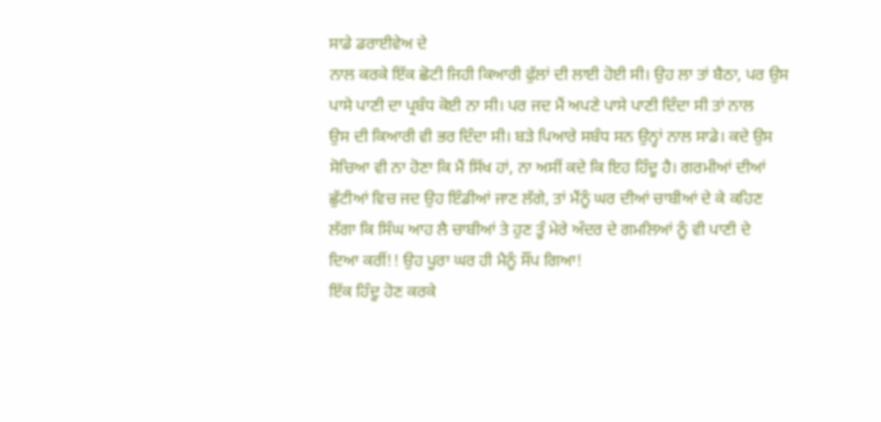ਸਾਡੇ ਡਰਾਈਵੇਅ ਦੇ
ਨਾਲ ਕਰਕੇ ਇੱਕ ਛੋਟੀ ਜਿਹੀ ਕਿਆਰੀ ਫੁੱਲਾਂ ਦੀ ਲਾਈ ਹੋਈ ਸੀ। ਉਹ ਲਾ ਤਾਂ ਬੈਠਾ, ਪਰ ਉਸ
ਪਾਸੇ ਪਾਣੀ ਦਾ ਪ੍ਰਬੰਧ ਕੋਈ ਨਾ ਸੀ। ਪਰ ਜਦ ਮੈਂ ਅਪਣੇ ਪਾਸੇ ਪਾਣੀ ਦਿੰਦਾ ਸੀ ਤਾਂ ਨਾਲ
ਉਸ ਦੀ ਕਿਆਰੀ ਵੀ ਭਰ ਦਿੰਦਾ ਸੀ। ਬੜੇ ਪਿਆਰੇ ਸਬੰਧ ਸਨ ਉਨ੍ਹਾਂ ਨਾਲ ਸਾਡੇ। ਕਦੇ ਉਸ
ਸੋਚਿਆ ਵੀ ਨਾ ਹੋਣਾ ਕਿ ਮੈਂ ਸਿੱਖ ਹਾਂ, ਨਾ ਅਸੀਂ ਕਦੇ ਕਿ ਇਹ ਹਿੰਦੂ ਹੈ। ਗਰਮੀਆਂ ਦੀਆਂ
ਛੁੱਟੀਆਂ ਵਿਚ ਜਦ ਉਹ ਇੰਡੀਆਂ ਜਾਣ ਲੱਗੇ, ਤਾਂ ਮੈਂਨੂੰ ਘਰ ਦੀਆਂ ਚਾਬੀਆਂ ਦੇ ਕੇ ਕਹਿਣ
ਲੱਗਾ ਕਿ ਸਿੰਘ ਆਹ ਲੈ ਚਾਬੀਆਂ ਤੇ ਹੁਣ ਤੂੰ ਮੇਰੇ ਅੰਦਰ ਦੇ ਗਮਲਿਆਂ ਨੂੰ ਵੀ ਪਾਣੀ ਦੇ
ਦਿਆ ਕਰੀਂ!! ਉਹ ਪੂਰਾ ਘਰ ਹੀ ਮੈਨੂੰ ਸੌਂਪ ਗਿਆ!
ਇੱਕ ਹਿੰਦੂ ਹੋਣ ਕਰਕੇ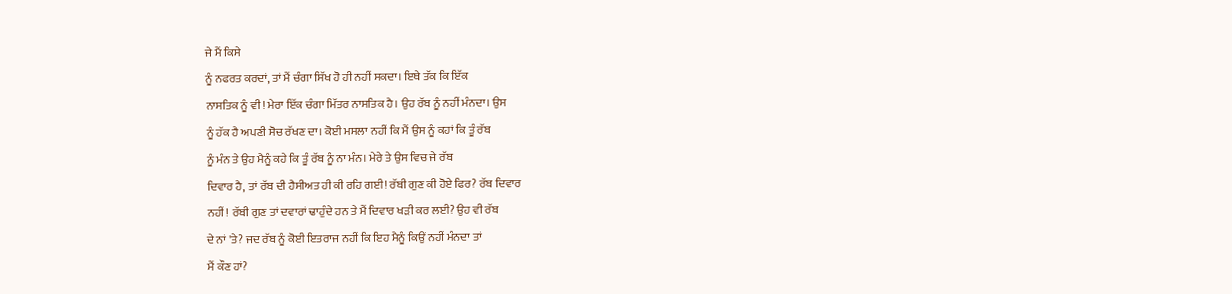ਜੇ ਮੈਂ ਕਿਸੇ
ਨੂੰ ਨਫਰਤ ਕਰਦਾਂ, ਤਾਂ ਮੈਂ ਚੰਗਾ ਸਿੱਖ ਹੋ ਹੀ ਨਹੀਂ ਸਕਦਾ। ਇਥੇ ਤੱਕ ਕਿ ਇੱਕ
ਨਾਸਤਿਕ ਨੂੰ ਵੀ! ਮੇਰਾ ਇੱਕ ਚੰਗਾ ਮਿੱਤਰ ਨਾਸਤਿਕ ਹੈ। ਉਹ ਰੱਬ ਨੂੰ ਨਹੀਂ ਮੰਨਦਾ। ਉਸ
ਨੂੰ ਹੱਕ ਹੈ ਅਪਣੀ ਸੋਚ ਰੱਖਣ ਦਾ। ਕੋਈ ਮਸਲਾ ਨਹੀਂ ਕਿ ਮੈਂ ਉਸ ਨੂੰ ਕਹਾਂ ਕਿ ਤੂੰ ਰੱਬ
ਨੂੰ ਮੰਨ ਤੇ ਉਹ ਮੈਨੂੰ ਕਹੇ ਕਿ ਤੂੰ ਰੱਬ ਨੂੰ ਨਾ ਮੰਨ। ਮੇਰੇ ਤੇ ਉਸ ਵਿਚ ਜੇ ਰੱਬ
ਦਿਵਾਰ ਹੈ, ਤਾਂ ਰੱਬ ਦੀ ਹੈਸੀਅਤ ਹੀ ਕੀ ਰਹਿ ਗਈ! ਰੱਬੀ ਗੁਣ ਕੀ ਹੋਏ ਫਿਰ? ਰੱਬ ਦਿਵਾਰ
ਨਹੀਂ! ਰੱਬੀ ਗੁਣ ਤਾਂ ਦਵਾਰਾਂ ਢਾਹੁੰਦੇ ਹਨ ਤੇ ਮੈਂ ਦਿਵਾਰ ਖੜੀ ਕਰ ਲਈ? ਉਹ ਵੀ ਰੱਬ
ਦੇ ਨਾਂ 'ਤੇ? ਜਦ ਰੱਬ ਨੂੰ ਕੋਈ ਇਤਰਾਜ ਨਹੀਂ ਕਿ ਇਹ ਮੈਨੂੰ ਕਿਉਂ ਨਹੀਂ ਮੰਨਦਾ ਤਾਂ
ਮੈਂ ਕੌਣ ਹਾਂ?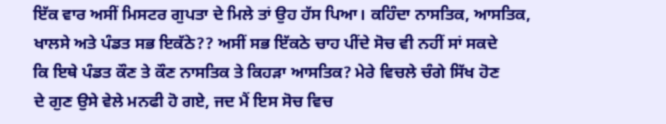ਇੱਕ ਵਾਰ ਅਸੀਂ ਮਿਸਟਰ ਗੁਪਤਾ ਦੇ ਮਿਲੇ ਤਾਂ ਉਹ ਹੱਸ ਪਿਆ। ਕਹਿੰਦਾ ਨਾਸਤਿਕ, ਆਸਤਿਕ,
ਖਾਲਸੇ ਅਤੇ ਪੰਡਤ ਸਭ ਇਕੱਠੇ?? ਅਸੀਂ ਸਭ ਇੱਕਠੇ ਚਾਹ ਪੀਂਦੇ ਸੋਚ ਵੀ ਨਹੀਂ ਸਾਂ ਸਕਦੇ
ਕਿ ਇਥੇ ਪੰਡਤ ਕੌਣ ਤੇ ਕੌਣ ਨਾਸਤਿਕ ਤੇ ਕਿਹੜਾ ਆਸਤਿਕ? ਮੇਰੇ ਵਿਚਲੇ ਚੰਗੇ ਸਿੱਖ ਹੋਣ
ਦੇ ਗੁਣ ਉਸੇ ਵੇਲੇ ਮਨਫੀ ਹੋ ਗਏ, ਜਦ ਮੈਂ ਇਸ ਸੋਚ ਵਿਚ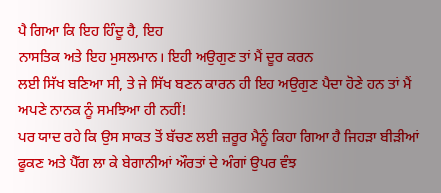ਪੈ ਗਿਆ ਕਿ ਇਹ ਹਿੰਦੂ ਹੈ, ਇਹ
ਨਾਸਤਿਕ ਅਤੇ ਇਹ ਮੁਸਲਮਾਨ। ਇਹੀ ਅਉਗੁਣ ਤਾਂ ਮੈਂ ਦੂਰ ਕਰਨ
ਲਈ ਸਿੱਖ ਬਣਿਆ ਸੀ, ਤੇ ਜੇ ਸਿੱਖ ਬਣਨ ਕਾਰਨ ਹੀ ਇਹ ਅਉਗੁਣ ਪੈਦਾ ਹੋਣੇ ਹਨ ਤਾਂ ਮੈਂ
ਅਪਣੇ ਨਾਨਕ ਨੂੰ ਸਮਝਿਆ ਹੀ ਨਹੀਂ!
ਪਰ ਯਾਦ ਰਹੇ ਕਿ ਉਸ ਸਾਕਤ ਤੋਂ ਬੱਚਣ ਲਈ ਜ਼ਰੂਰ ਮੈਨੂੰ ਕਿਹਾ ਗਿਆ ਹੈ ਜਿਹੜਾ ਬੀੜੀਆਂ
ਫੂਕਣ ਅਤੇ ਪੈੱਗ ਲਾ ਕੇ ਬੇਗਾਨੀਆਂ ਔਰਤਾਂ ਦੇ ਅੰਗਾਂ ਉਪਰ ਵੰਝ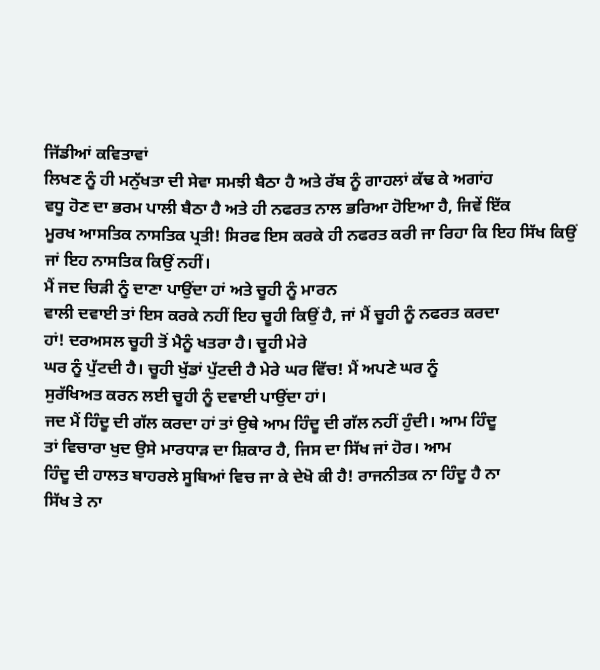ਜਿੱਡੀਆਂ ਕਵਿਤਾਵਾਂ
ਲਿਖਣ ਨੂੰ ਹੀ ਮਨੁੱਖਤਾ ਦੀ ਸੇਵਾ ਸਮਝੀ ਬੈਠਾ ਹੈ ਅਤੇ ਰੱਬ ਨੂੰ ਗਾਹਲਾਂ ਕੱਢ ਕੇ ਅਗਾਂਹ
ਵਧੂ ਹੋਣ ਦਾ ਭਰਮ ਪਾਲੀ ਬੈਠਾ ਹੈ ਅਤੇ ਹੀ ਨਫਰਤ ਨਾਲ ਭਰਿਆ ਹੋਇਆ ਹੈ, ਜਿਵੇਂ ਇੱਕ
ਮੂਰਖ ਆਸਤਿਕ ਨਾਸਤਿਕ ਪ੍ਰਤੀ! ਸਿਰਫ ਇਸ ਕਰਕੇ ਹੀ ਨਫਰਤ ਕਰੀ ਜਾ ਰਿਹਾ ਕਿ ਇਹ ਸਿੱਖ ਕਿਉਂ
ਜਾਂ ਇਹ ਨਾਸਤਿਕ ਕਿਉਂ ਨਹੀਂ।
ਮੈਂ ਜਦ ਚਿੜੀ ਨੂੰ ਦਾਣਾ ਪਾਉਂਦਾ ਹਾਂ ਅਤੇ ਚੂਹੀ ਨੂੰ ਮਾਰਨ
ਵਾਲੀ ਦਵਾਈ ਤਾਂ ਇਸ ਕਰਕੇ ਨਹੀਂ ਇਹ ਚੂਹੀ ਕਿਉਂ ਹੈ, ਜਾਂ ਮੈਂ ਚੂਹੀ ਨੂੰ ਨਫਰਤ ਕਰਦਾ
ਹਾਂ! ਦਰਅਸਲ ਚੂਹੀ ਤੋਂ ਮੈਨੂੰ ਖਤਰਾ ਹੈ। ਚੂਹੀ ਮੇਰੇ
ਘਰ ਨੂੰ ਪੁੱਟਦੀ ਹੈ। ਚੂਹੀ ਖੁੱਡਾਂ ਪੁੱਟਦੀ ਹੈ ਮੇਰੇ ਘਰ ਵਿੱਚ! ਮੈਂ ਅਪਣੇ ਘਰ ਨੂੰ
ਸੁਰੱਖਿਅਤ ਕਰਨ ਲਈ ਚੂਹੀ ਨੂੰ ਦਵਾਈ ਪਾਉਂਦਾ ਹਾਂ।
ਜਦ ਮੈਂ ਹਿੰਦੂ ਦੀ ਗੱਲ ਕਰਦਾ ਹਾਂ ਤਾਂ ਉਥੇ ਆਮ ਹਿੰਦੂ ਦੀ ਗੱਲ ਨਹੀਂ ਹੁੰਦੀ। ਆਮ ਹਿੰਦੂ
ਤਾਂ ਵਿਚਾਰਾ ਖੁਦ ਉਸੇ ਮਾਰਧਾੜ ਦਾ ਸ਼ਿਕਾਰ ਹੈ, ਜਿਸ ਦਾ ਸਿੱਖ ਜਾਂ ਹੋਰ। ਆਮ
ਹਿੰਦੂ ਦੀ ਹਾਲਤ ਬਾਹਰਲੇ ਸੂਬਿਆਂ ਵਿਚ ਜਾ ਕੇ ਦੇਖੋ ਕੀ ਹੈ! ਰਾਜਨੀਤਕ ਨਾ ਹਿੰਦੂ ਹੈ ਨਾ
ਸਿੱਖ ਤੇ ਨਾ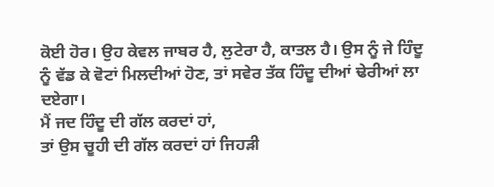ਕੋਈ ਹੋਰ। ਉਹ ਕੇਵਲ ਜਾਬਰ ਹੈ, ਲੁਟੇਰਾ ਹੈ, ਕਾਤਲ ਹੈ। ਉਸ ਨੂੰ ਜੇ ਹਿੰਦੂ
ਨੂੰ ਵੱਡ ਕੇ ਵੋਟਾਂ ਮਿਲਦੀਆਂ ਹੋਣ, ਤਾਂ ਸਵੇਰ ਤੱਕ ਹਿੰਦੂ ਦੀਆਂ ਢੇਰੀਆਂ ਲਾ ਦਏਗਾ।
ਮੈਂ ਜਦ ਹਿੰਦੂ ਦੀ ਗੱਲ ਕਰਦਾਂ ਹਾਂ,
ਤਾਂ ਉਸ ਚੂਹੀ ਦੀ ਗੱਲ ਕਰਦਾਂ ਹਾਂ ਜਿਹੜੀ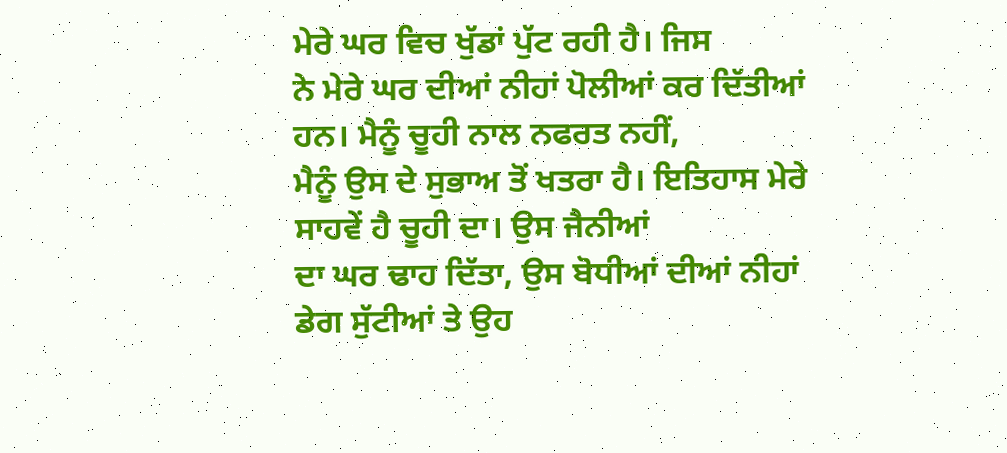ਮੇਰੇ ਘਰ ਵਿਚ ਖੁੱਡਾਂ ਪੁੱਟ ਰਹੀ ਹੈ। ਜਿਸ
ਨੇ ਮੇਰੇ ਘਰ ਦੀਆਂ ਨੀਹਾਂ ਪੋਲੀਆਂ ਕਰ ਦਿੱਤੀਆਂ ਹਨ। ਮੈਨੂੰ ਚੂਹੀ ਨਾਲ ਨਫਰਤ ਨਹੀਂ,
ਮੈਨੂੰ ਉਸ ਦੇ ਸੁਭਾਅ ਤੋਂ ਖਤਰਾ ਹੈ। ਇਤਿਹਾਸ ਮੇਰੇ ਸਾਹਵੇਂ ਹੈ ਚੂਹੀ ਦਾ। ਉਸ ਜੈਨੀਆਂ
ਦਾ ਘਰ ਢਾਹ ਦਿੱਤਾ, ਉਸ ਬੋਧੀਆਂ ਦੀਆਂ ਨੀਹਾਂ ਡੇਗ ਸੁੱਟੀਆਂ ਤੇ ਉਹ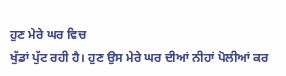ਹੁਣ ਮੇਰੇ ਘਰ ਵਿਚ
ਖੁੱਡਾਂ ਪੁੱਟ ਰਹੀ ਹੈ। ਹੁਣ ਉਸ ਮੇਰੇ ਘਰ ਦੀਆਂ ਨੀਹਾਂ ਪੋਲੀਆਂ ਕਰ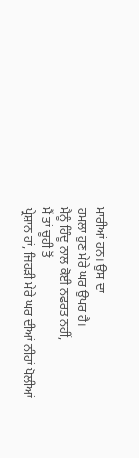ਮਾਰੀਆਂ ਹਨ। ਉਸ ਦਾ
ਹਮਲਾ ਹੁਣ ਮੇਰੇ ਘਰ ਉਪਰ ਹੈ।
ਮੈਨੂੰ ਹਿੰਦੂ ਨਾਲ ਕੋਈ ਨਫਰਤ ਨਹੀਂ,
ਮੈਂ ਤਾਂ ਚੂਹੀ ਤੋਂ
ਪ੍ਰੇਸ਼ਾਨ ਹਾਂ, ਜਿਹੜੀ ਮੇਰੇ ਘਰ ਦੀਆਂ ਨੀਹਾਂ ਪੋਲੀਆਂ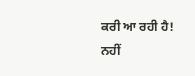ਕਰੀ ਆ ਰਹੀ ਹੈ!
ਨਹੀਂ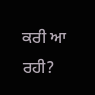ਕਰੀ ਆ ਰਹੀ?